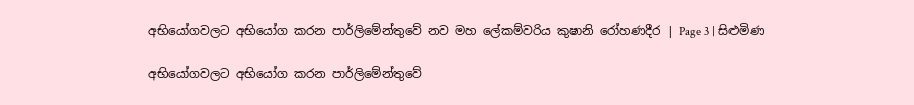අභියෝගවලට අභියෝග කරන පාර්ලිමේන්තුවේ නව මහ ලේකම්වරිය කුෂානි රෝහණදීර | Page 3 | සිළුමිණ

අභියෝගවලට අභියෝග කරන පාර්ලිමේන්තුවේ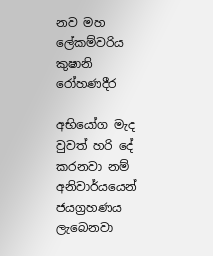නව මහ ලේකම්වරිය කුෂානි රෝහණදීර

අභියෝග මැද වුවත් හරි දේ කරනවා නම් අනිවාර්යයෙන් ජයග්‍රහණය ලැබෙනවා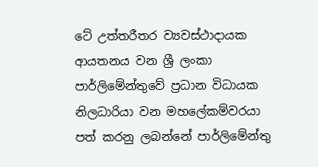ටේ උත්තරීතර ව්‍යවස්ථාදායක ආයතනය වන ශ්‍රී ලංකා පාර්ලිමේන්තුවේ ප්‍රධාන විධායක නිලධාරියා වන මහලේකම්වරයා පත් කරනු ලබන්නේ පාර්ලිමේන්තු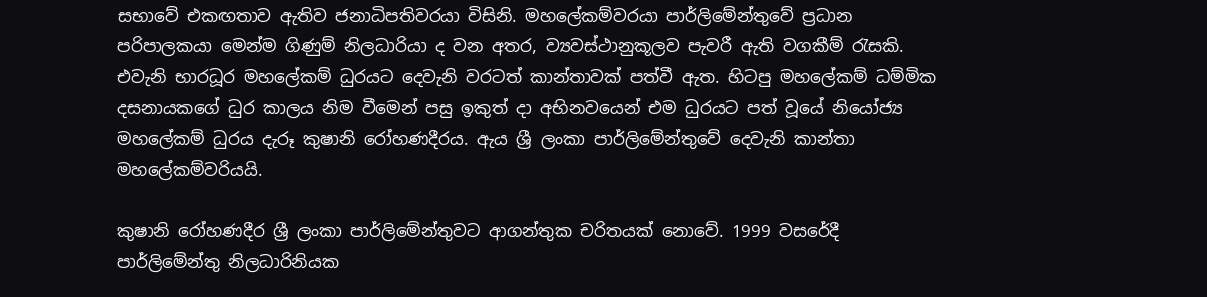සභාවේ එකඟතාව ඇතිව ජනාධිපතිවරයා විසිනි. මහලේකම්වරයා පාර්ලිමේන්තුවේ ප්‍රධාන පරිපාලකයා මෙන්ම ගිණුම් නිලධාරියා ද වන අතර, ව්‍යවස්ථානුකූලව පැවරී ඇති වගකීම් රැසකි. එවැනි භාරධූර මහලේකම් ධුරයට දෙවැනි වරටත් කාන්තාවක් පත්වී ඇත. හිටපු මහලේකම් ධම්මික දසනායකගේ ධුර කාලය නිම වීමෙන් පසු ඉකුත් දා අභිනවයෙන් එම ධුරයට පත් වූයේ නියෝජ්‍ය මහලේකම් ධුරය දැරූ කුෂානි රෝහණදීරය. ඇය ශ්‍රී ලංකා පාර්ලිමේන්තුවේ දෙවැනි කාන්තා මහලේකම්වරියයි.

කුෂානි රෝහණදීර ශ්‍රී ලංකා පාර්ලිමේන්තුවට ආගන්තුක චරිතයක් නොවේ. 1999 වසරේදී පාර්ලිමේන්තු නිලධාරිනියක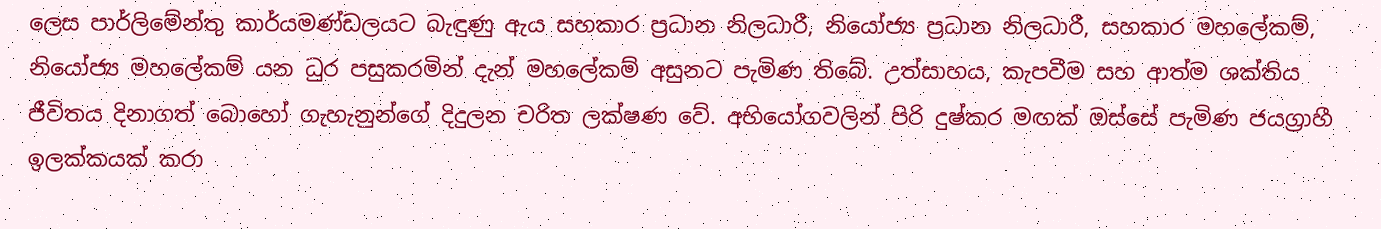ලෙස පාර්ලිමේන්තු කාර්යමණ්ඩලයට බැඳුණු ඇය සහකාර ප්‍රධාන නිලධාරී, නියෝජ්‍ය ප්‍රධාන නිලධාරී, සහකාර මහලේකම්, නියෝජ්‍ය මහලේකම් යන ධුර පසුකරමින් දැන් මහලේකම් අසුනට පැමිණ තිබේ. උත්සාහය, කැපවීම සහ ආත්ම ශක්තිය ජීවිතය දිනාගත් බොහෝ ගැහැනුන්ගේ දිදුලන චරිත ලක්ෂණ වේ. අභියෝගවලින් පිරි දුෂ්කර මඟක් ඔස්සේ පැමිණ ජයග්‍රාහී ඉලක්කයක් කරා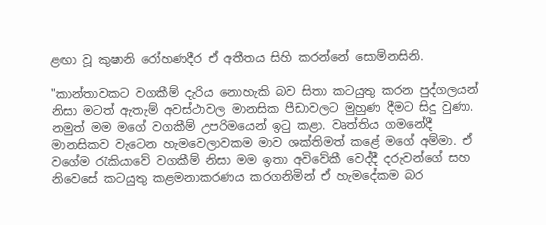ළඟා වූ කුෂානි රෝහණදීර ඒ අතීතය සිහි කරන්නේ සොම්නසිනි.

"කාන්තාවකට වගකීම් දැරිය නොහැකි බව සිතා කටයුතු කරන පුද්ගලයන් නිසා මටත් ඇතැම් අවස්ථාවල මානසික පීඩාවලට මුහුණ දීමට සිදු වුණා. නමුත් මම මගේ වගකීම් උපරිමයෙන් ඉටු කළා. වෘත්තිය ගමනේදී මානසිකව වැටෙන හැමවෙලාවකම මාව ශක්තිමත් කළේ මගේ අම්මා. ඒ වගේම රැකියාවේ වගකීම් නිසා මම ඉතා අවිවේකී වෙද්දී දරුවන්ගේ සහ නිවෙසේ කටයුතු කළමනාකරණය කරගනිමින් ඒ හැමදේකම බර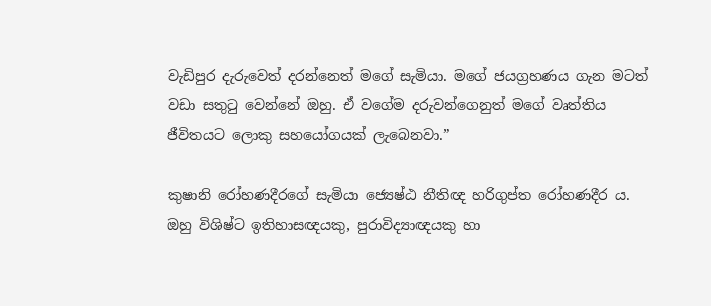වැඩිපුර දැරුවෙත් දරන්නෙත් මගේ සැමියා. මගේ ජයග්‍රහණය ගැන මටත් වඩා සතුටු වෙන්නේ ඔහු. ඒ වගේම දරුවන්ගෙනුත් මගේ වෘත්තිය ජීවිතයට ලොකු සහයෝගයක් ලැබෙනවා.”

කුෂානි රෝහණදීරගේ සැමියා ජ්‍යෙෂ්ඨ නීතිඥ හරිගුප්ත රෝහණදීර ය. ඔහු විශිෂ්ට ඉතිහාසඥයකු, පුරාවිද්‍යාඥයකු හා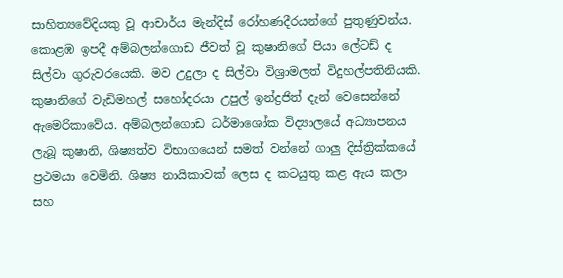සාහිත්‍යවේදියකු වූ ආචාර්ය මැන්දිස් රෝහණදීරයන්ගේ පුතුණුවන්ය. කොළඹ ඉපදී අම්බලන්ගොඩ ජීවත් වූ කුෂානිගේ පියා ලේටඩ් ද සිල්වා ගුරුවරයෙකි. මව උදුලා ද සිල්වා විශ්‍රාමලත් විදුහල්පතිනියකි. කුෂානිගේ වැඩිමහල් සහෝදරයා උපුල් ඉන්ද්‍රජිත් දැන් වෙසෙන්නේ ඇමෙරිකාවේය. අම්බලන්ගොඩ ධර්මාශෝක විද්‍යාලයේ අධ්‍යාපනය ලැබූ කුෂානි, ශිෂ්‍යත්ව විභාගයෙන් සමත් වන්නේ ගාලු දිස්ත්‍රික්කයේ ප්‍රථමයා වෙමිනි. ශිෂ්‍ය නායිකාවක් ලෙස ද කටයුතු කළ ඇය කලා සහ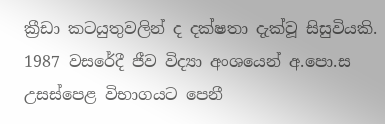ක්‍රීඩා කටයුතුවලින් ද දක්ෂතා දැක්වූ සිසුවියකි. 1987 වසරේදී ජීව විද්‍යා අංශයෙන් අ.පො.ස උසස්පෙළ විභාගයට පෙනී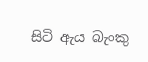සිටි ඇය බැංකු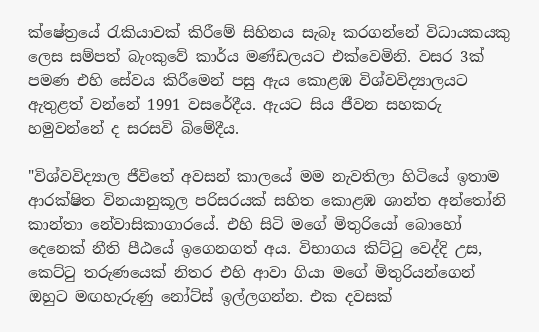ක්ෂේත්‍රයේ රැකියාවක් කිරීමේ සිහිනය සැබෑ කරගන්නේ විධායකයකු ලෙස සම්පත් බැංකුවේ කාර්ය මණ්ඩලයට එක්වෙමිනි. වසර 3ක් පමණ එහි සේවය කිරීමෙන් පසු ඇය කොළඹ විශ්වවිද්‍යාලයට ඇතුළත් වන්නේ 1991 වසරේදීය. ඇයට සිය ජීවන සහකරු හමුවන්නේ ද සරසවි බිමේදීය.

"විශ්වවිද්‍යාල ජීවිතේ අවසන් කාලයේ මම නැවතිලා හිටියේ ඉතාම ආරක්ෂිත විනයානුකූල පරිසරයක් සහිත කොළඹ ශාන්ත අන්තෝනි කාන්තා නේවාසිකාගාරයේ. එහි සිටි මගේ මිතුරියෝ බොහෝ දෙනෙක් නීති පීඨයේ ඉගෙනගත් අය. විභාගය කිට්ටු වෙද්දි උස, කෙට්ටු තරුණයෙක් නිතර එහි ආවා ගියා මගේ මිතුරියන්ගෙන් ඔහුට මඟහැරුණු නෝට්ස් ඉල්ලගන්න. එක දවසක්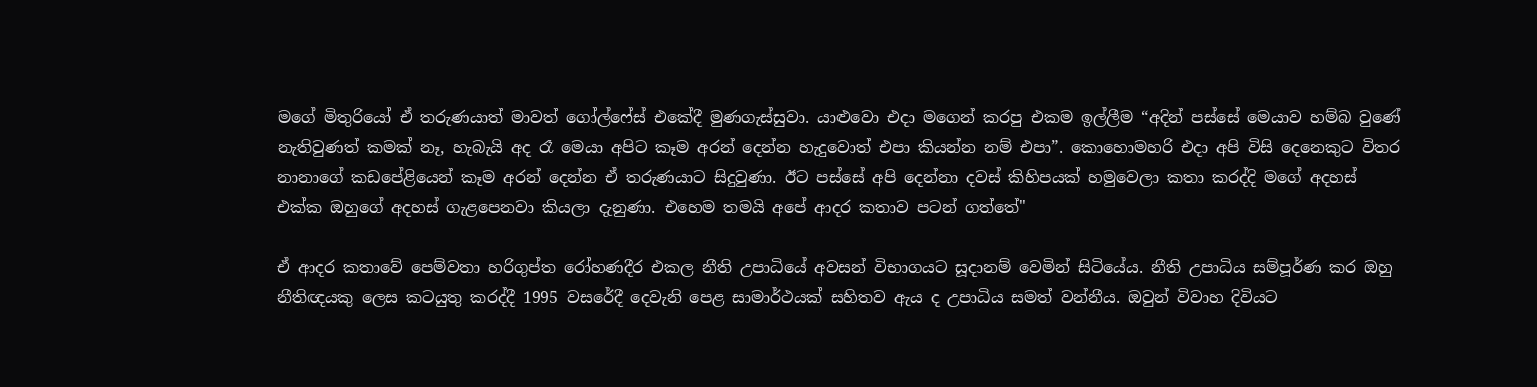මගේ මිතුරියෝ ඒ තරුණයාත් මාවත් ගෝල්ෆේස් එකේදී මුණගැස්සුවා. යාළුවො එදා මගෙන් කරපු එකම ඉල්ලීම “අදින් පස්සේ මෙයාව හම්බ වුණේ නැතිවුණත් කමක් නෑ, හැබැයි අද රෑ මෙයා අපිට කෑම අරන් දෙන්න හැදුවොත් එපා කියන්න නම් එපා”. කොහොමහරි එදා අපි විසි දෙනෙකුට විතර නානාගේ කඩපේළියෙන් කෑම අරන් දෙන්න ඒ තරුණයාට සිදුවුණා. ඊට පස්සේ අපි දෙන්නා දවස් කිහිපයක් හමුවෙලා කතා කරද්දි මගේ අදහස් එක්ක ඔහුගේ අදහස් ගැළපෙනවා කියලා දැනුණා. එහෙම තමයි අපේ ආදර කතාව පටන් ගත්තේ"

ඒ ආදර කතාවේ පෙම්වතා හරිගුප්ත රෝහණදීර එකල නීති උපාධියේ අවසන් විභාගයට සූදානම් වෙමින් සිටියේය. නීති උපාධිය සම්පූර්ණ කර ඔහු නීතිඥයකු ලෙස කටයුතු කරද්දී 1995 වසරේදී දෙවැනි පෙළ සාමාර්ථයක් සහිතව ඇය ද උපාධිය සමත් වන්නීය. ඔවුන් විවාහ දිවියට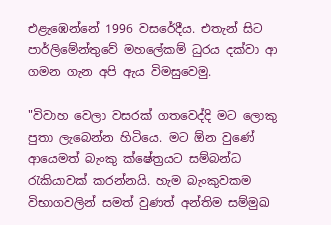එළැඹෙන්නේ 1996 වසරේදීය. එතැන් සිට පාර්ලිමේන්තුවේ මහලේකම් ධුරය දක්වා ආ ගමන ගැන අපි ඇය විමසුවෙමු.

"විවාහ වෙලා වසරක් ගතවෙද්දි මට ලොකු පුතා ලැබෙන්න හිටියෙ. මට ඕන වුණේ ආයෙමත් බැංකු ක්ෂේත්‍රයට සම්බන්ධ රැකියාවක් කරන්නයි. හැම බැංකුවකම විභාගවලින් සමත් වුණත් අන්තිම සම්මුඛ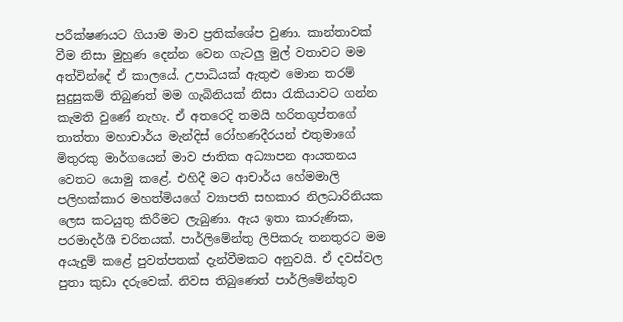පරීක්ෂණයට ගියාම මාව ප්‍රතික්ශේප වුණා. කාන්තාවක් වීම නිසා මුහුණ දෙන්න වෙන ගැටලු මුල් වතාවට මම අත්වින්දේ ඒ කාලයේ. උපාධියක් ඇතුළු මොන තරම් සුදුසුකම් තිබුණත් මම ගැබිනියක් නිසා රැකියාවට ගන්න කැමති වුණේ නැහැ. ඒ අතරෙදි තමයි හරිතගුප්තගේ තාත්තා මහාචාර්ය මැන්දිස් රෝහණදීරයන් එතුමාගේ මිතුරකු මාර්ගයෙන් මාව ජාතික අධ්‍යාපන ආයතනය වෙතට යොමු කළේ. එහිදී මට ආචාර්ය හේමමාලි පලිහක්කාර මහත්මියගේ ව්‍යාපති සහකාර නිලධාරිනියක ලෙස කටයුතු කිරීමට ලැබුණා. ඇය ඉතා කාරුණික, පරමාදර්ශී චරිතයක්. පාර්ලිමේන්තු ලිපිකරු තනතුරට මම අයැදුම් කළේ පුවත්පතක් දැන්වීමකට අනුවයි. ඒ දවස්වල පුතා කුඩා දරුවෙක්. නිවස තිබුණෙත් පාර්ලිමේන්තුව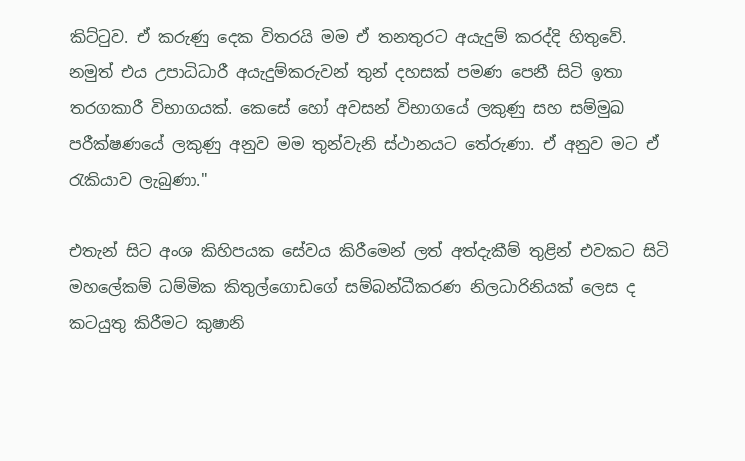කිට්ටුව. ඒ කරුණු දෙක විතරයි මම ඒ තනතුරට අයැදුම් කරද්දි හිතුවේ. නමුත් එය උපාධිධාරී අයැදුම්කරුවන් තුන් දහසක් පමණ පෙනී සිටි ඉතා තරගකාරී විභාගයක්. කෙසේ හෝ අවසන් විභාගයේ ලකුණු සහ සම්මුඛ පරීක්ෂණයේ ලකුණු අනුව මම තුන්වැනි ස්ථානයට තේරුණා. ඒ අනුව මට ඒ රැකියාව ලැබුණා."

එතැන් සිට අංශ කිහිපයක සේවය කිරීමෙන් ලත් අත්දැකීම් තුළින් එවකට සිටි මහලේකම් ධම්මික කිතුල්ගොඩගේ සම්බන්ධීකරණ නිලධාරිනියක් ලෙස ද කටයුතු කිරීමට කුෂානි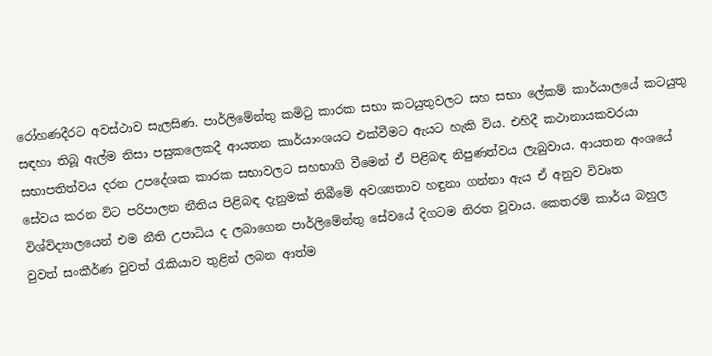රෝහණදීරට අවස්ථාව සැලසිණ. පාර්ලිමේන්තු කමිටු කාරක සභා කටයුතුවලට සහ සභා ලේකම් කාර්යාලයේ කටයුතු සඳහා තිබූ ඇල්ම නිසා පසුකලෙකදී ආයතන කාර්යාංශයට එක්වීමට ඇයට හැකි විය. එහිදී කථානායකවරයා සභාපතිත්වය දරන උපදේශක කාරක සභාවලට සහභාගි වීමෙන් ඒ පිළිබඳ නිපුණත්වය ලැබුවාය. ආයතන අංශයේ සේවය කරන විට පරිපාලන නීතිය පිළිබඳ දැනුමක් තිබීමේ අවශ්‍යතාව හඳුනා ගන්නා ඇය ඒ අනුව විවෘත විශ්විද්‍යාලයෙන් එම නීති උපාධිය ද ලබාගෙන පාර්ලිමේන්තු සේවයේ දිගටම නිරත වූවාය. කෙතරම් කාර්ය බහුල වුවත් සංකීර්ණ වුවත් රැකියාව තුළින් ලබන ආත්ම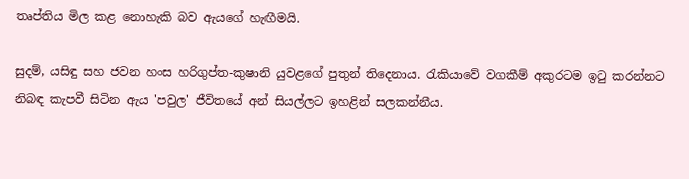තෘප්තිය මිල කළ නොහැකි බව ඇයගේ හැඟීමයි.

සුදම්, යසිඳු සහ ජවන හංස හරිගුප්ත-කුෂානි යුවළගේ පුතුන් තිදෙනාය. රැකියාවේ වගකීම් අකුරටම ඉටු කරන්නට නිබඳ කැපවී සිටින ඇය 'පවුල' ජීවිතයේ අන් සියල්ලට ඉහළින් සලකන්නීය.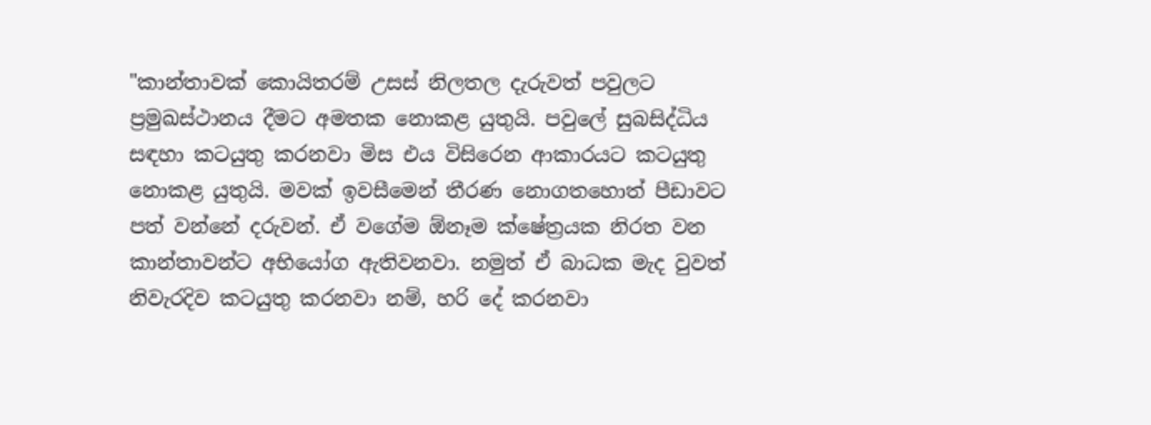"කාන්තාවක් කොයිතරම් උසස් නිලතල දැරුවත් පවුලට ප්‍රමුඛස්ථානය දීමට අමතක නොකළ යුතුයි. පවුලේ සුබසිද්ධිය සඳහා කටයුතු කරනවා මිස එය විසිරෙන ආකාරයට කටයුතු නොකළ යුතුයි. මවක් ඉවසීමෙන් තීරණ නොගතහොත් පීඩාවට පත් වන්නේ දරුවන්. ඒ වගේම ඕනෑම ක්ෂේත්‍රයක නිරත වන කාන්තාවන්ට අභියෝග ඇතිවනවා. නමුත් ඒ බාධක මැද වුවත් නිවැරදිව කටයුතු කරනවා නම්, හරි දේ කරනවා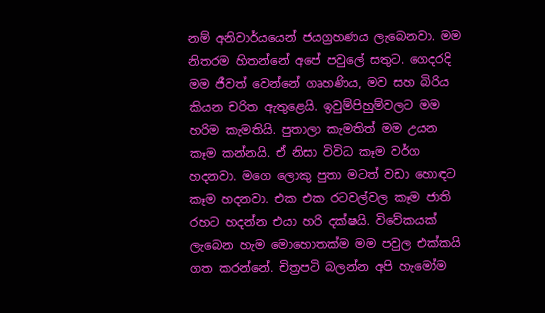නම් අනිවාර්යයෙන් ජයග්‍රහණය ලැබෙනවා. මම නිතරම හිතන්නේ අපේ පවුලේ සතුට. ගෙදරදි මම ජීවත් වෙන්නේ ගෘහණිය, මව සහ බිරිය කියන චරිත ඇතුළෙයි. ඉවුම්පිහුම්වලට මම හරිම කැමතියි. පුතාලා කැමතිත් මම උයන කෑම කන්නයි. ඒ නිසා විවිධ කෑම වර්ග හදනවා. මගෙ ලොකු පුතා මටත් වඩා හොඳට කෑම හදනවා. එක එක රටවල්වල කෑම ජාති රහට හදන්න එයා හරි දක්ෂයි. විවේකයක් ලැබෙන හැම මොහොතක්ම මම පවුල එක්කයි ගත කරන්නේ. චිත්‍රපටි බලන්න අපි හැමෝම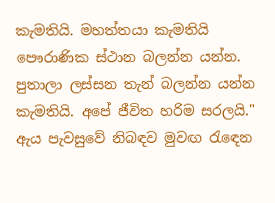කැමතියි. මහත්තයා කැමතියි පෞරාණික ස්ථාන බලන්න යන්න. පුතාලා ලස්සන තැන් බලන්න යන්න කැමතියි. අපේ ජීවිත හරිම සරලයි." ඇය පැවසුවේ නිබඳව මුවඟ රැඳෙන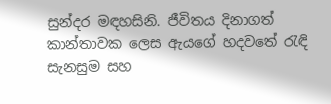සුන්දර මඳහසිනි. ජීවිතය දිනාගත් කාන්තාවක ලෙස ඇයගේ හදවතේ රැඳි සැනසුම සහ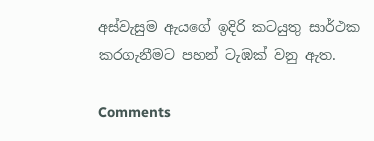අස්වැසුම ඇයගේ ඉදිරි කටයුතු සාර්ථක කරගැනීමට පහන් ටැඹක් වනු ඇත.

Comments